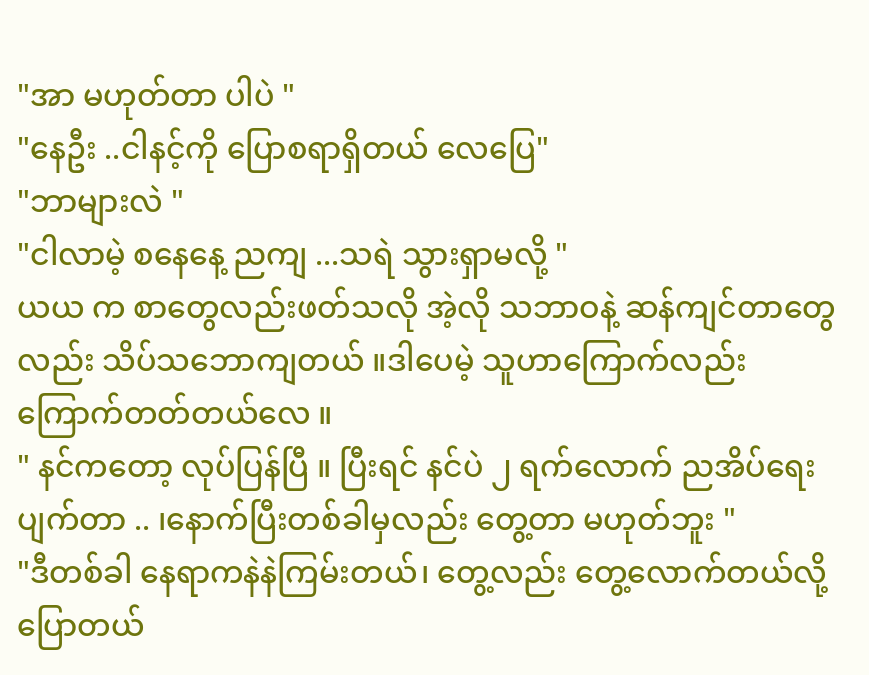"အာ မဟုတ်တာ ပါပဲ "
"နေဦး ..ငါနင့်ကို ပြောစရာရှိတယ် လေပြေ"
"ဘာများလဲ "
"ငါလာမဲ့ စနေနေ့ ညကျ ...သရဲ သွားရှာမလို့ "
ယယ က စာတွေလည်းဖတ်သလို အဲ့လို သဘာဝနဲ့ ဆန်ကျင်တာတွေလည်း သိပ်သဘောကျတယ် ။ဒါပေမဲ့ သူဟာကြောက်လည်း ကြောက်တတ်တယ်လေ ။
" နင်ကတော့ လုပ်ပြန်ပြီ ။ ပြီးရင် နင်ပဲ ၂ ရက်လောက် ညအိပ်ရေးပျက်တာ .. ၊နောက်ပြီးတစ်ခါမှလည်း တွေ့တာ မဟုတ်ဘူး "
"ဒီတစ်ခါ နေရာကနဲနဲကြမ်းတယ်၊ တွေ့လည်း တွေ့လောက်တယ်လို့ ပြောတယ်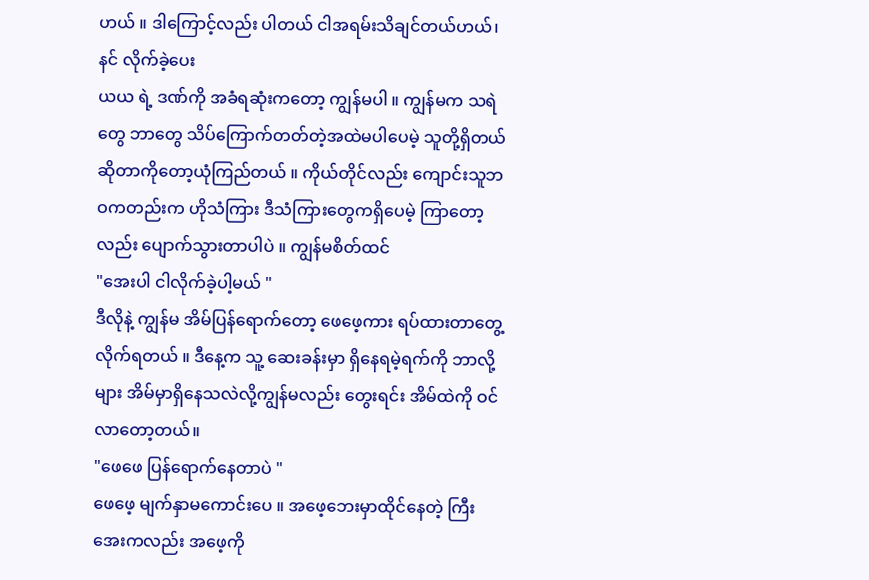ဟယ် ။ ဒါကြောင့်လည်း ပါတယ် ငါအရမ်းသိချင်တယ်ဟယ်၊နင် လိုက်ခဲ့ပေး
ယယ ရဲ့ ဒဏ်ကို အခံရဆုံးကတော့ ကျွန်မပါ ။ ကျွန်မက သရဲတွေ ဘာတွေ သိပ်ကြောက်တတ်တဲ့အထဲမပါပေမဲ့ သူတို့ရှိတယ် ဆိုတာကိုတော့ယုံကြည်တယ် ။ ကိုယ်တိုင်လည်း ကျောင်းသူဘဝကတည်းက ဟိုသံကြား ဒီသံကြားတွေကရှိပေမဲ့ ကြာတော့လည်း ပျောက်သွားတာပါပဲ ။ ကျွန်မစိတ်ထင်
"အေးပါ ငါလိုက်ခဲ့ပါ့မယ် "
ဒီလိုနဲ့ ကျွန်မ အိမ်ပြန်ရောက်တော့ ဖေဖေ့ကား ရပ်ထားတာတွေ့လိုက်ရတယ် ။ ဒီနေ့က သူ့ ဆေးခန်းမှာ ရှိနေရမဲ့ရက်ကို ဘာလို့များ အိမ်မှာရှိနေသလဲလို့ကျွန်မလည်း တွေးရင်း အိမ်ထဲကို ဝင်လာတော့တယ်။
"ဖေဖေ ပြန်ရောက်နေတာပဲ "
ဖေဖေ့ မျက်နှာမကောင်းပေ ။ အဖေ့ဘေးမှာထိုင်နေတဲ့ ကြီးအေးကလည်း အဖေ့ကို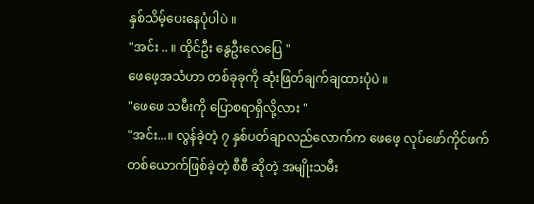နှစ်သိမ့်ပေးနေပုံပါပဲ ။
"အင်း .. ။ ထိုင်ဦး နွေဦးလေပြေ "
ဖေဖေ့အသံဟာ တစ်ခုခုကို ဆုံးဖြတ်ချက်ချထားပုံပဲ ။
"ဖေဖေ သမီးကို ပြောစရာရှိလို့လား "
"အင်း...။ လွန်ခဲ့တဲ့ ၇ နှစ်ပတ်ချာလည်လောက်က ဖေဖေ့ လုပ်ဖော်ကိုင်ဖက် တစ်ယောက်ဖြစ်ခဲ့တဲ့ စီစီ ဆိုတဲ့ အမျိုးသမီး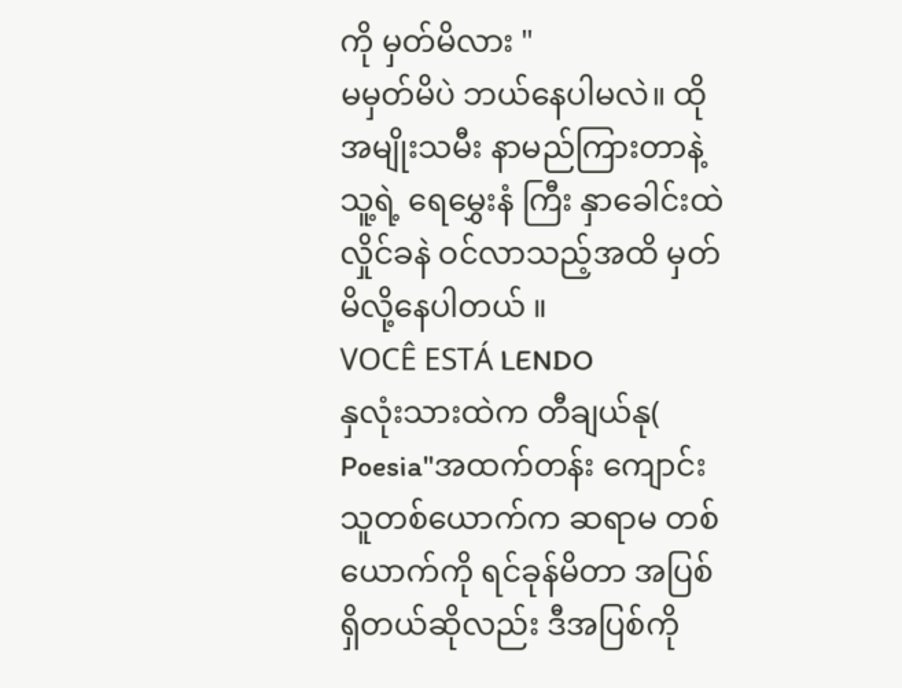ကို မှတ်မိလား "
မမှတ်မိပဲ ဘယ်နေပါမလဲ။ ထို အမျိုးသမီး နာမည်ကြားတာနဲ့ သူ့ရဲ့ ရေမွှေးနံ ကြီး နှာခေါင်းထဲ လှိုင်ခနဲ ဝင်လာသည့်အထိ မှတ်မိလို့နေပါတယ် ။
VOCÊ ESTÁ LENDO
နှလုံးသားထဲက တီချယ်နု(
Poesia"အထက်တန်း ကျောင်းသူတစ်ယောက်က ဆရာမ တစ်ယောက်ကို ရင်ခုန်မိတာ အပြစ်ရှိတယ်ဆိုလည်း ဒီအပြစ်ကို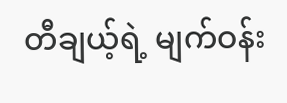တီချယ့်ရဲ့ မျက်ဝန်း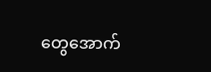တွေအောက်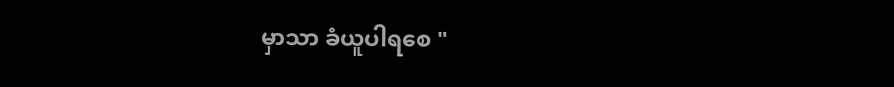မှာသာ ခံယူပါရစေ "